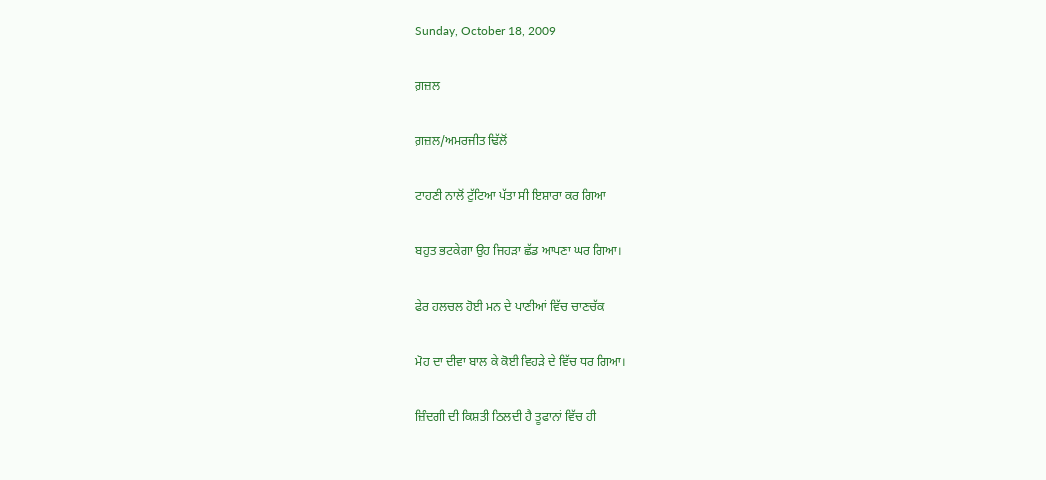Sunday, October 18, 2009

ਗ਼ਜ਼ਲ

ਗ਼ਜ਼ਲ/ਅਮਰਜੀਤ ਢਿੱਲੋਂ

ਟਾਹਣੀ ਨਾਲੋਂ ਟੁੱਟਿਆ ਪੱਤਾ ਸੀ ਇਸ਼ਾਰਾ ਕਰ ਗਿਆ

ਬਹੁਤ ਭਟਕੇਗਾ ਉਹ ਜਿਹੜਾ ਛੱਡ ਆਪਣਾ ਘਰ ਗਿਆ।

ਫੇਰ ਹਲਚਲ ਹੋਈ ਮਨ ਦੇ ਪਾਣੀਆਂ ਵਿੱਚ ਚਾਣਚੱਕ

ਮੋਹ ਦਾ ਦੀਵਾ ਬਾਲ ਕੇ ਕੋਈ ਵਿਹੜੇ ਦੇ ਵਿੱਚ ਧਰ ਗਿਆ।

ਜ਼ਿੰਦਗੀ ਦੀ ਕਿਸ਼ਤੀ ਠਿਲਦੀ ਹੈ ਤੂਫਾਨਾਂ ਵਿੱਚ ਹੀ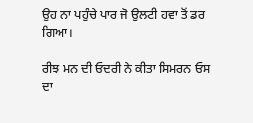ਉਹ ਨਾ ਪਹੁੰਚੇ ਪਾਰ ਜੋ ਉਲਟੀ ਹਵਾ ਤੋਂ ਡਰ ਗਿਆ।

ਰੀਝ ਮਨ ਦੀ ਓਦਰੀ ਨੇ ਕੀਤਾ ਸਿਮਰਨ ਓਸ ਦਾ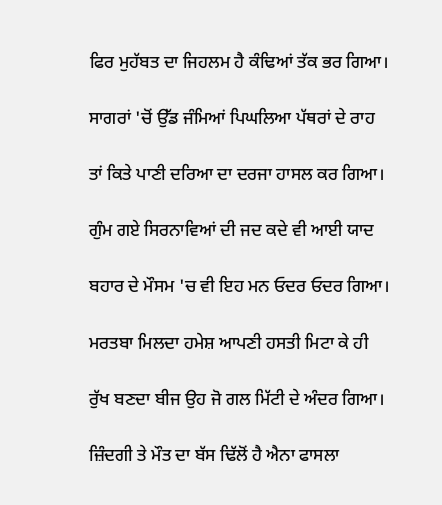ਫਿਰ ਮੁਹੱਬਤ ਦਾ ਜਿਹਲਮ ਹੈ ਕੰਢਿਆਂ ਤੱਕ ਭਰ ਗਿਆ।

ਸਾਗਰਾਂ 'ਚੋਂ ਉੱਡ ਜੰਮਿਆਂ ਪਿਘਲਿਆ ਪੱਥਰਾਂ ਦੇ ਰਾਹ

ਤਾਂ ਕਿਤੇ ਪਾਣੀ ਦਰਿਆ ਦਾ ਦਰਜਾ ਹਾਸਲ ਕਰ ਗਿਆ।

ਗੁੰਮ ਗਏ ਸਿਰਨਾਵਿਆਂ ਦੀ ਜਦ ਕਦੇ ਵੀ ਆਈ ਯਾਦ

ਬਹਾਰ ਦੇ ਮੌਸਮ 'ਚ ਵੀ ਇਹ ਮਨ ਓਦਰ ਓਦਰ ਗਿਆ।

ਮਰਤਬਾ ਮਿਲਦਾ ਹਮੇਸ਼ ਆਪਣੀ ਹਸਤੀ ਮਿਟਾ ਕੇ ਹੀ

ਰੁੱਖ ਬਣਦਾ ਬੀਜ ਉਹ ਜੋ ਗਲ ਮਿੱਟੀ ਦੇ ਅੰਦਰ ਗਿਆ।

ਜ਼ਿੰਦਗੀ ਤੇ ਮੌਤ ਦਾ ਬੱਸ ਢਿੱਲੋਂ ਹੈ ਐਨਾ ਫਾਸਲਾ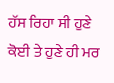ਹੱਸ ਰਿਹਾ ਸੀ ਹੁਣੇ ਕੋਈ ਤੇ ਹੁਣੇ ਹੀ ਮਰ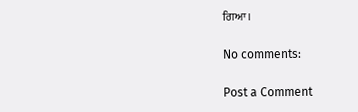ਗਿਆ।

No comments:

Post a Comment